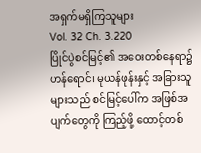အရှက်မရှိကြသူများ
Vol. 32 Ch. 3.220
ပြိုင်ပွဲစင်မြင့်၏ အဝေးတစ်နေရာ၌ ဟန်ရောင်၊ မုယန်ဖုန်းနှင့် အခြားသူများသည် စင်မြင့်ပေါ်က အဖြစ်အပျက်တွေကို ကြည့်ဖို့ ထောင့်တစ်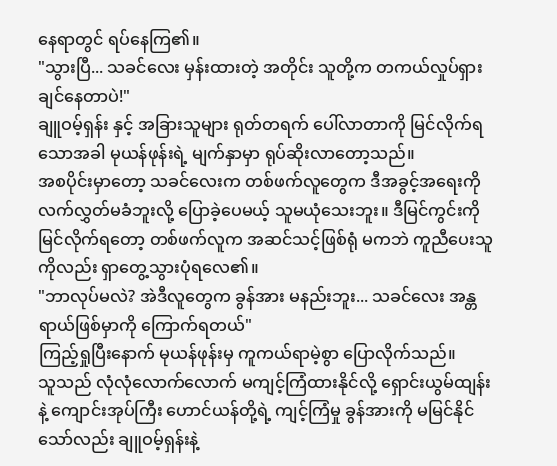နေရာတွင် ရပ်နေကြ၏။
"သွားပြီ... သခင်လေး မှန်းထားတဲ့ အတိုင်း သူတို့က တကယ်လှုပ်ရှားချင်နေတာပဲ!"
ချူဝမ့်ရှန်း နှင့် အခြားသူများ ရုတ်တရက် ပေါ်လာတာကို မြင်လိုက်ရသောအခါ မုယန်ဖုန်းရဲ့ မျက်နှာမှာ ရုပ်ဆိုးလာတော့သည်။
အစပိုင်းမှာတော့ သခင်လေးက တစ်ဖက်လူတွေက ဒီအခွင့်အရေးကို လက်လွှတ်မခံဘူးလို့ ပြောခဲ့ပေမယ့် သူမယုံသေးဘူး။ ဒီမြင်ကွင်းကို မြင်လိုက်ရတော့ တစ်ဖက်လူက အဆင်သင့်ဖြစ်ရုံ မကဘဲ ကူညီပေးသူကိုလည်း ရှာတွေ့သွားပုံရလေ၏။
"ဘာလုပ်မလဲ? အဲဒီလူတွေက ခွန်အား မနည်းဘူး... သခင်လေး အန္တရာယ်ဖြစ်မှာကို ကြောက်ရတယ်"
ကြည့်ရှုပြီးနောက် မုယန်ဖုန်းမှ ကူကယ်ရာမဲ့စွာ ပြောလိုက်သည်။
သူသည် လုံလုံလောက်လောက် မကျင့်ကြံထားနိုင်လို့ ရှောင်းယွမ်ထျန်းနဲ့ ကျောင်းအုပ်ကြီး ဟောင်ယန်တို့ရဲ့ ကျင့်ကြံမှု ခွန်အားကို မမြင်နိုင်သော်လည်း ချူဝမ့်ရှန်းနဲ့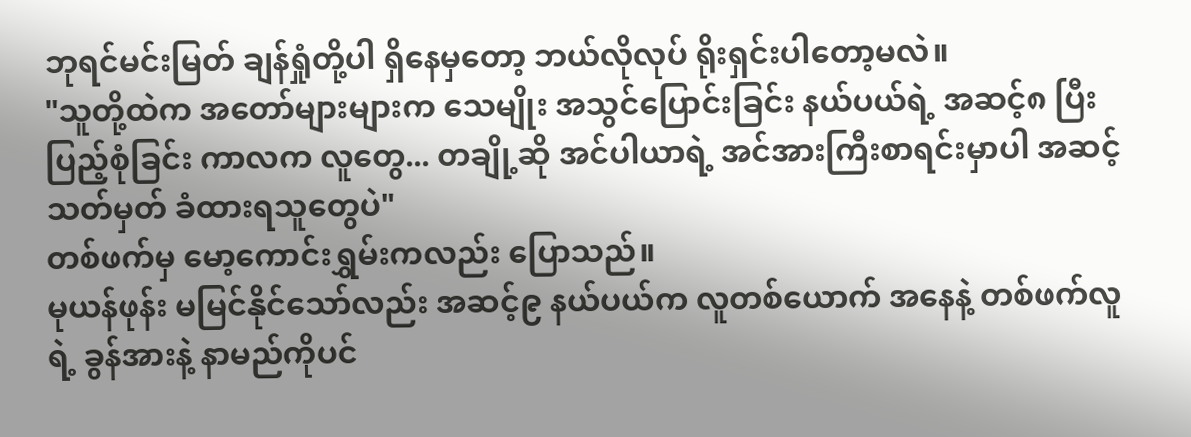ဘုရင်မင်းမြတ် ချန်ရှုံတို့ပါ ရှိနေမှတော့ ဘယ်လိုလုပ် ရိုးရှင်းပါတော့မလဲ။
"သူတို့ထဲက အတော်များများက သေမျိုး အသွင်ပြောင်းခြင်း နယ်ပယ်ရဲ့ အဆင့်၈ ပြီးပြည့်စုံခြင်း ကာလက လူတွေ... တချို့ဆို အင်ပါယာရဲ့ အင်အားကြီးစာရင်းမှာပါ အဆင့်သတ်မှတ် ခံထားရသူတွေပဲ"
တစ်ဖက်မှ မော့ကောင်းရွှမ်းကလည်း ပြောသည်။
မုယန်ဖုန်း မမြင်နိုင်သော်လည်း အဆင့်၉ နယ်ပယ်က လူတစ်ယောက် အနေနဲ့ တစ်ဖက်လူရဲ့ ခွန်အားနဲ့ နာမည်ကိုပင်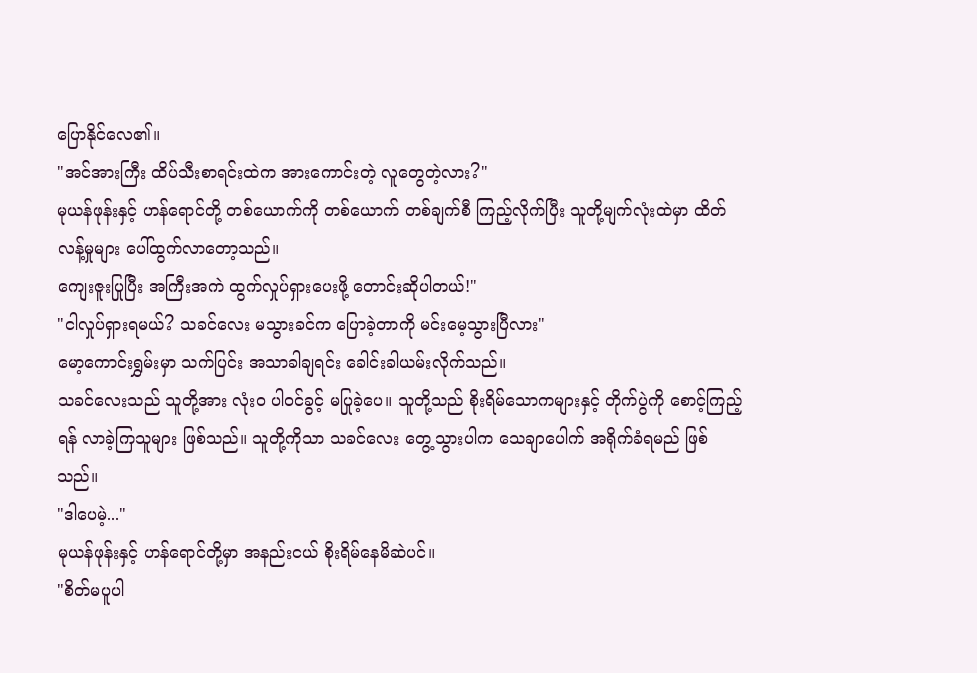ပြောနိုင်လေ၏။
"အင်အားကြီး ထိပ်သီးစာရင်းထဲက အားကောင်းတဲ့ လူတွေတဲ့လား?"
မုယန်ဖုန်းနှင့် ဟန်ရောင်တို့ တစ်ယောက်ကို တစ်ယောက် တစ်ချက်စီ ကြည့်လိုက်ပြီး သူတို့မျက်လုံးထဲမှာ ထိတ်လန့်မှုများ ပေါ်ထွက်လာတော့သည်။
ကျေးဇူးပြုပြီး အကြီးအကဲ ထွက်လှုပ်ရှားပေးဖို့ တောင်းဆိုပါတယ်!"
"ငါလှုပ်ရှားရမယ်? သခင်လေး မသွားခင်က ပြောခဲ့တာကို မင်းမေ့သွားပြီလား"
မော့ကောင်းရွှမ်းမှာ သက်ပြင်း အသာခါချရင်း ခေါင်းခါယမ်းလိုက်သည်။
သခင်လေးသည် သူတို့အား လုံးဝ ပါဝင်ခွင့် မပြုခဲ့ပေ။ သူတို့သည် စိုးရိမ်သောကများနှင့် တိုက်ပွဲကို စောင့်ကြည့်ရန် လာခဲ့ကြသူများ ဖြစ်သည်။ သူတို့ကိုသာ သခင်လေး တွေ့သွားပါက သေချာပေါက် အရိုက်ခံရမည် ဖြစ်သည်။
"ဒါပေမဲ့..."
မုယန်ဖုန်းနှင့် ဟန်ရောင်တို့မှာ အနည်းငယ် စိုးရိမ်နေမိဆဲပင်။
"စိတ်မပူပါ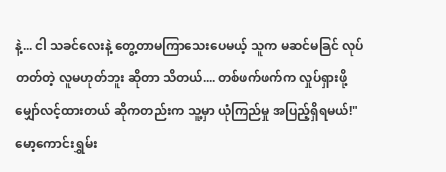နဲ့... ငါ သခင်လေးနဲ့ တွေ့တာမကြာသေးပေမယ့် သူက မဆင်မခြင် လုပ်တတ်တဲ့ လူမဟုတ်ဘူး ဆိုတာ သိတယ်.... တစ်ဖက်ဖက်က လှုပ်ရှားဖို့ မျှော်လင့်ထားတယ် ဆိုကတည်းက သူ့မှာ ယုံကြည်မှု အပြည့်ရှိရမယ်!"
မော့ကောင်းရွှမ်း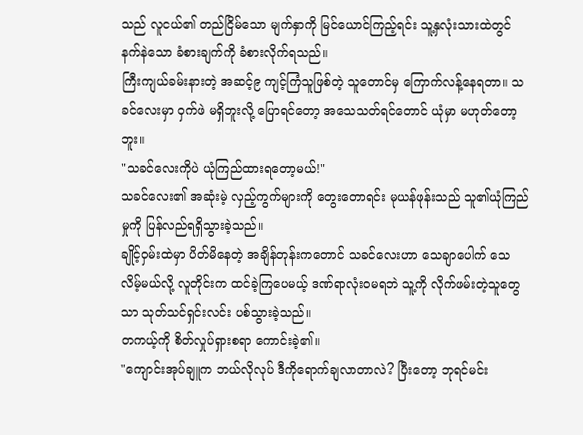သည် လူငယ်၏ တည်ငြိမ်သော မျက်နှာကို မြင်ယောင်ကြည့်ရင်း သူ့နှလုံးသားထဲတွင် နက်နဲသော ခံစားချက်ကို ခံစားလိုက်ရသည်။
ကြီးကျယ်ခမ်းနားတဲ့ အဆင့်၉ ကျင့်ကြံသူဖြစ်တဲ့ သူတောင်မှ ကြောက်လန့်နေရတာ။ သခင်လေးမှာ ဝှက်ဖဲ မရှိဘူးလို့ ပြောရင်တော့ အသေသတ်ရင်တောင် ယုံမှာ မဟုတ်တော့ဘူး။
"သခင်လေးကိုပဲ ယုံကြည်ထားရတော့မယ်!"
သခင်လေး၏ အဆုံးမဲ့ လှည့်ကွက်များကို တွေးတောရင်း မုယန်ဖုန်းသည် သူ၏ယုံကြည်မှုကို ပြန်လည်ရရှိသွားခဲ့သည်။
ချိုင့်ဝှမ်းထဲမှာ ပိတ်မိနေတဲ့ အချိန်တုန်းကတောင် သခင်လေးဟာ သေချာပေါက် သေလိမ့်မယ်လို့ လူတိုင်းက ထင်ခဲ့ကြပေမယ့် ဒဏ်ရာလုံးဝမရဘဲ သူ့ကို လိုက်ဖမ်းတဲ့သူတွေသာ သုတ်သင်ရှင်းလင်း ပစ်သွားခဲ့သည်။
တကယ့်ကို စိတ်လှုပ်ရှားစရာ ကောင်းခဲ့၏။
"ကျောင်းအုပ်ချူက ဘယ်လိုလုပ် ဒီကိုရောက်ချလာတာလဲ? ပြီးတော့ ဘုရင်မင်း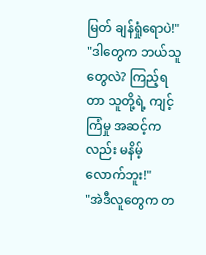မြတ် ချန်ရှုံရောပဲ!"
"ဒါတွေက ဘယ်သူတွေလဲ? ကြည့်ရတာ သူတို့ရဲ့ ကျင့်ကြံမှု အဆင့်ကလည်း မနိမ့်လောက်ဘူး!"
"အဲဒီလူတွေက တ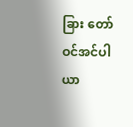ခြား တော်ဝင်အင်ပါယာ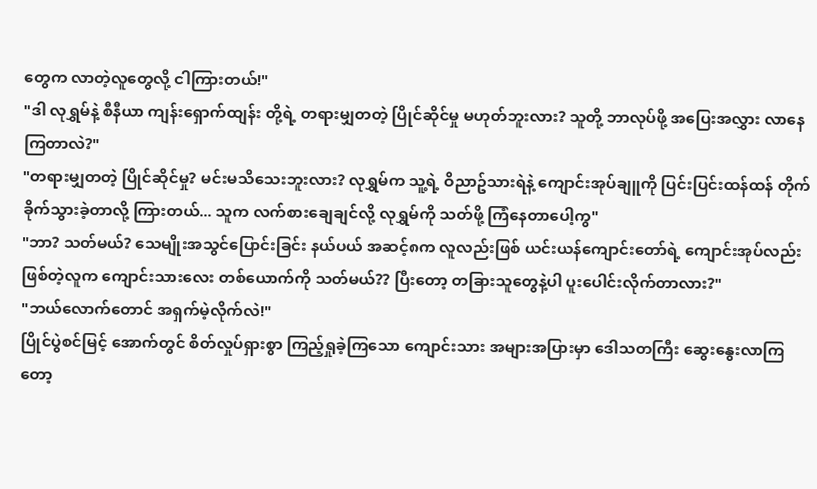တွေက လာတဲ့လူတွေလို့ ငါကြားတယ်!"
"ဒါ လုရွှမ်နဲ့ စီနီယာ ကျန်းရှောက်ထျန်း တို့ရဲ့ တရားမျှတတဲ့ ပြိုင်ဆိုင်မှု မဟုတ်ဘူးလား? သူတို့ ဘာလုပ်ဖို့ အပြေးအလွှား လာနေကြတာလဲ?"
"တရားမျှတတဲ့ ပြိုင်ဆိုင်မှု? မင်းမသိသေးဘူးလား? လုရွှမ်က သူ့ရဲ့ ဝိညာဥ်သားရဲနဲ့ ကျောင်းအုပ်ချူကို ပြင်းပြင်းထန်ထန် တိုက်ခိုက်သွားခဲ့တာလို့ ကြားတယ်... သူက လက်စားချေချင်လို့ လုရွှမ်ကို သတ်ဖို့ ကြံနေတာပေါ့ကွ"
"ဘာ? သတ်မယ်? သေမျိုးအသွင်ပြောင်းခြင်း နယ်ပယ် အဆင့်၈က လူလည်းဖြစ် ယင်းယန်ကျောင်းတော်ရဲ့ ကျောင်းအုပ်လည်း ဖြစ်တဲ့လူက ကျောင်းသားလေး တစ်ယောက်ကို သတ်မယ်?? ပြီးတော့ တခြားသူတွေနဲ့ပါ ပူးပေါင်းလိုက်တာလား?"
"ဘယ်လောက်တောင် အရှက်မဲ့လိုက်လဲ!"
ပြိုင်ပွဲစင်မြင့် အောက်တွင် စိတ်လှုပ်ရှားစွာ ကြည့်ရှုခဲ့ကြသော ကျောင်းသား အများအပြားမှာ ဒေါသတကြီး ဆွေးနွေးလာကြတော့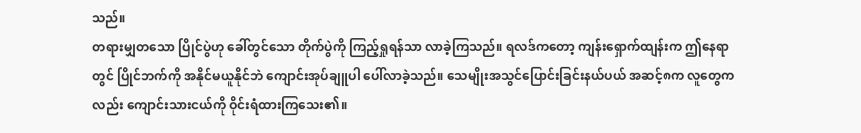သည်။
တရားမျှတသော ပြိုင်ပွဲဟု ခေါ်တွင်သော တိုက်ပွဲကို ကြည့်ရှုရန်သာ လာခဲ့ကြသည်။ ရလဒ်ကတော့ ကျန်းရှောက်ထျန်းက ဤနေရာတွင် ပြိုင်ဘက်ကို အနိုင်မယူနိုင်ဘဲ ကျောင်းအုပ်ချူပါ ပေါ်လာခဲ့သည်။ သေမျိုးအသွင်ပြောင်းခြင်းနယ်ပယ် အဆင့်၈က လူတွေကလည်း ကျောင်းသားငယ်ကို ဝိုင်းရံထားကြသေး၏။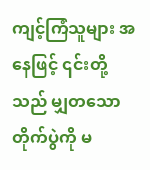ကျင့်ကြံသူများ အနေဖြင့် ၎င်းတို့သည် မျှတသော တိုက်ပွဲကို မ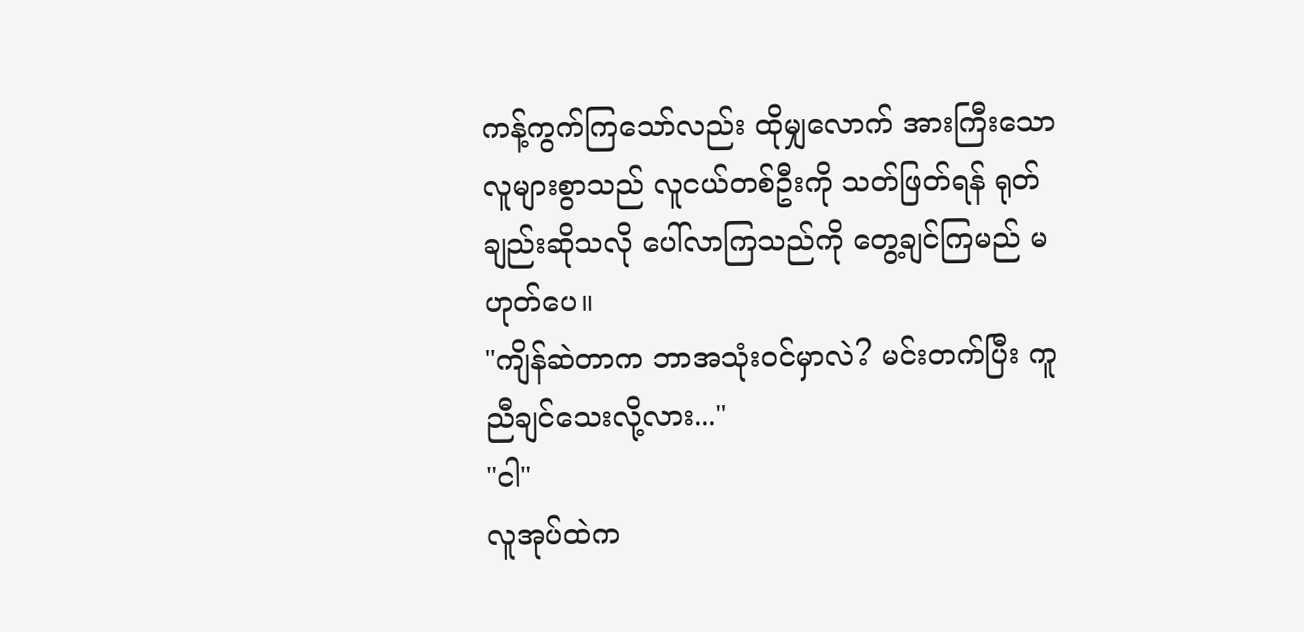ကန့်ကွက်ကြသော်လည်း ထိုမျှလောက် အားကြီးသော လူများစွာသည် လူငယ်တစ်ဦးကို သတ်ဖြတ်ရန် ရုတ်ချည်းဆိုသလို ပေါ်လာကြသည်ကို တွေ့ချင်ကြမည် မဟုတ်ပေ။
"ကျိန်ဆဲတာက ဘာအသုံးဝင်မှာလဲ? မင်းတက်ပြီး ကူညီချင်သေးလို့လား..."
"ငါ"
လူအုပ်ထဲက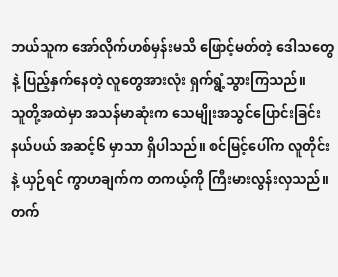ဘယ်သူက အော်လိုက်ဟစ်မှန်းမသိ ဖြောင့်မတ်တဲ့ ဒေါသတွေနဲ့ ပြည့်နှက်နေတဲ့ လူတွေအားလုံး ရှက်ရွံ့သွားကြသည်။
သူတို့အထဲမှာ အသန်မာဆုံးက သေမျိုးအသွင်ပြောင်းခြင်းနယ်ပယ် အဆင့်၆ မှာသာ ရှိပါသည်။ စင်မြင့်ပေါ်က လူတိုင်းနဲ့ ယှဉ်ရင် ကွာဟချက်က တကယ့်ကို ကြီးမားလွန်းလှသည်။
တက်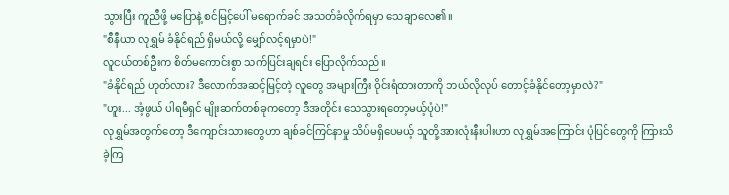သွားပြီး ကူညီဖို့ မပြောနဲ့ စင်မြင့်ပေါ် မရောက်ခင် အသတ်ခံလိုက်ရမှာ သေချာလေ၏။
"စီနီယာ လုရွှမ် ခံနိုင်ရည် ရှိမယ်လို့ မျှော်လင့်ရမှာပဲ!"
လူငယ်တစ်ဦးက စိတ်မကောင်းစွာ သက်ပြင်းချရင်း ပြောလိုက်သည်။
"ခံနိုင်ရည် ဟုတ်လား? ဒီလောက်အဆင့်မြင့်တဲ့ လူတွေ အများကြီး ဝိုင်းရံထားတာကို ဘယ်လိုလုပ် တောင့်ခံနိုင်တော့မှာလဲ?"
"ဟူး... အံ့ဖွယ် ပါရမီရှင် မျိုးဆက်တစ်ခုကတော့ ဒီအတိုင်း သေသွားရတော့မယ့်ပုံပဲ!"
လုရွှမ်အတွက်တော့ ဒီကျောင်းသားတွေဟာ ချစ်ခင်ကြင်နာမှု သိပ်မရှိပေမယ့် သူတို့အားလုံးနီးပါးဟာ လုရွှမ်အကြောင်း ပုံပြင်တွေကို ကြားသိခဲ့ကြ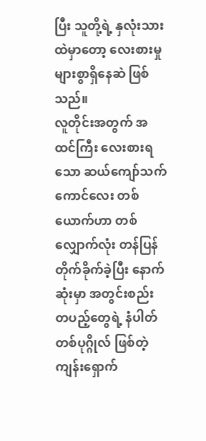ပြီး သူတို့ရဲ့ နှလုံးသားထဲမှာတော့ လေးစားမှု များစွာရှိနေဆဲ ဖြစ်သည်။
လူတိုင်းအတွက် အထင်ကြီး လေးစားရသော ဆယ်ကျော်သက် ကောင်လေး တစ်ယောက်ဟာ တစ်လျှောက်လုံး တန်ပြန် တိုက်ခိုက်ခဲ့ပြီး နောက်ဆုံးမှာ အတွင်းစည်း တပည့်တွေရဲ့ နံပါတ်တစ်ပုဂ္ဂိုလ် ဖြစ်တဲ့ ကျန်းရှောက်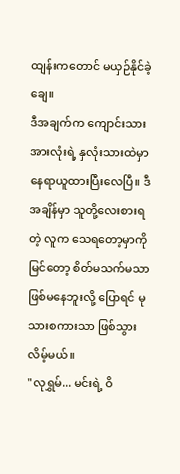ထျန်းကတောင် မယှဉ်နိုင်ခဲ့ချေ။
ဒီအချက်က ကျောင်းသား အားလုံးရဲ့ နှလုံးသားထဲမှာ နေရာယူထားပြီးလေပြီ။ ဒီအချိန်မှာ သူတို့လေးစားရတဲ့ လူက သေရတော့မှာကို မြင်တော့ စိတ်မသက်မသာ ဖြစ်မနေဘူးလို့ ပြောရင် မုသားစကားသာ ဖြစ်သွားလိမ့်မယ်။
"လုရွှမ်... မင်းရဲ့ ဝိ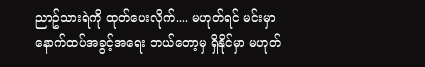ညာဥ်သားရဲကို ထုတ်ပေးလိုက်.... မဟုတ်ရင် မင်းမှာ နောက်ထပ်အခွင့်အရေး ဘယ်တော့မှ ရှိနိုင်မှာ မဟုတ်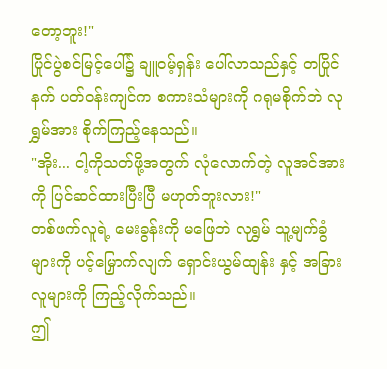တော့ဘူး!"
ပြိုင်ပွဲစင်မြင့်ပေါ်၌ ချူဝမ့်ရှန်း ပေါ်လာသည်နှင့် တပြိုင်နက် ပတ်ဝန်းကျင်က စကားသံများကို ဂရုမစိုက်ဘဲ လုရွှမ်အား စိုက်ကြည့်နေသည်။
"အိုး... ငါ့ကိုသတ်ဖို့အတွက် လုံလောက်တဲ့ လူအင်အားကို ပြင်ဆင်ထားပြီးပြီ မဟုတ်ဘူးလား!"
တစ်ဖက်လူရဲ့ မေးခွန်းကို မဖြေဘဲ လုရွှမ် သူ့မျက်ခွံများကို ပင့်မြှောက်လျက် ရှောင်းယွမ်ထျန်း နှင့် အခြားလူများကို ကြည့်လိုက်သည်။
ဤ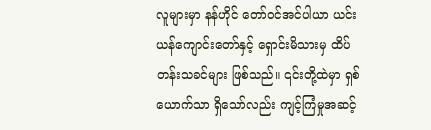လူများမှာ နန်ဟိုင် တော်ဝင်အင်ပါယာ ယင်းယန်ကျောင်းတော်နှင့် ရှောင်းမိသားမှ ထိပ်တန်းသခင်များ ဖြစ်သည်။ ၎င်းတို့ထဲမှာ ရှစ်ယောက်သာ ရှိသော်လည်း ကျင့်ကြံမှုအဆင့်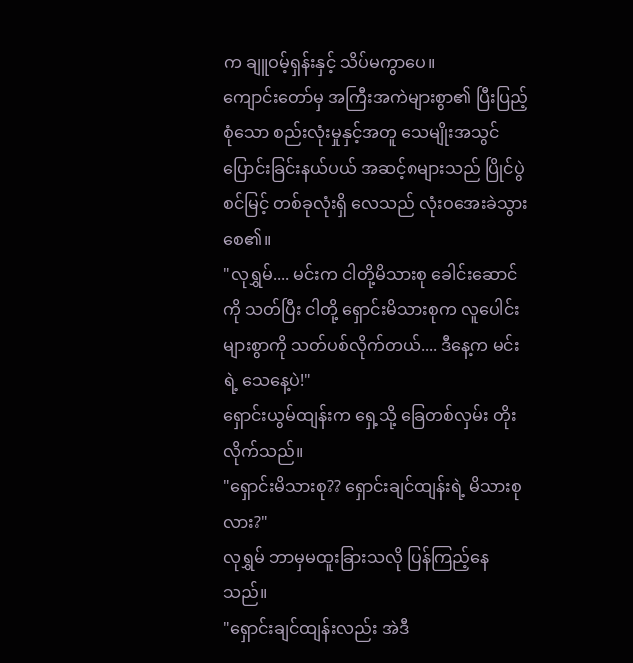က ချူဝမ့်ရှန်းနှင့် သိပ်မကွာပေ။
ကျောင်းတော်မှ အကြီးအကဲများစွာ၏ ပြီးပြည့်စုံသော စည်းလုံးမှုနှင့်အတူ သေမျိုးအသွင်ပြောင်းခြင်းနယ်ပယ် အဆင့်၈များသည် ပြိုင်ပွဲစင်မြင့် တစ်ခုလုံးရှိ လေသည် လုံးဝအေးခဲသွားစေ၏။
"လုရွှမ်.... မင်းက ငါတို့မိသားစု ခေါင်းဆောင်ကို သတ်ပြီး ငါတို့ ရှောင်းမိသားစုက လူပေါင်းများစွာကို သတ်ပစ်လိုက်တယ်.... ဒီနေ့က မင်းရဲ့ သေနေ့ပဲ!"
ရှောင်းယွမ်ထျန်းက ရှေ့သို့ ခြေတစ်လှမ်း တိုးလိုက်သည်။
"ရှောင်းမိသားစု?? ရှောင်းချင်ထျန်းရဲ့ မိသားစုလား?"
လုရွှမ် ဘာမှမထူးခြားသလို ပြန်ကြည့်နေသည်။
"ရှောင်းချင်ထျန်းလည်း အဲဒီ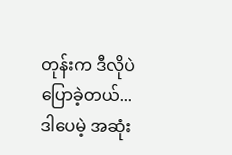တုန်းက ဒီလိုပဲပြောခဲ့တယ်... ဒါပေမဲ့ အဆုံး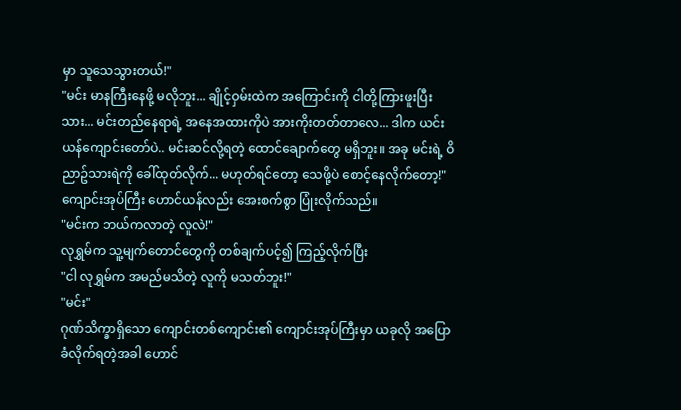မှာ သူသေသွားတယ်!"
"မင်း မာနကြီးနေဖို့ မလိုဘူး... ချိုင့်ဝှမ်းထဲက အကြောင်းကို ငါတို့ကြားဖူးပြီးသား... မင်းတည်နေရာရဲ့ အနေအထားကိုပဲ အားကိုးတတ်တာလေ... ဒါက ယင်းယန်ကျောင်းတော်ပဲ.. မင်းဆင်လို့ရတဲ့ ထောင်ချောက်တွေ မရှိဘူး။ အခု မင်းရဲ့ ဝိညာဥ်သားရဲကို ခေါ်ထုတ်လိုက်... မဟုတ်ရင်တော့ သေဖို့ပဲ စောင့်နေလိုက်တော့!"
ကျောင်းအုပ်ကြီး ဟောင်ယန်လည်း အေးစက်စွာ ပြုံးလိုက်သည်။
"မင်းက ဘယ်ကလာတဲ့ လူလဲ!"
လုရွှမ်က သူ့မျက်တောင်တွေကို တစ်ချက်ပင့်၍ ကြည့်လိုက်ပြီး
"ငါ လုရွှမ်က အမည်မသိတဲ့ လူကို မသတ်ဘူး!"
"မင်း"
ဂုဏ်သိက္ခာရှိသော ကျောင်းတစ်ကျောင်း၏ ကျောင်းအုပ်ကြီးမှာ ယခုလို အပြောခံလိုက်ရတဲ့အခါ ဟောင်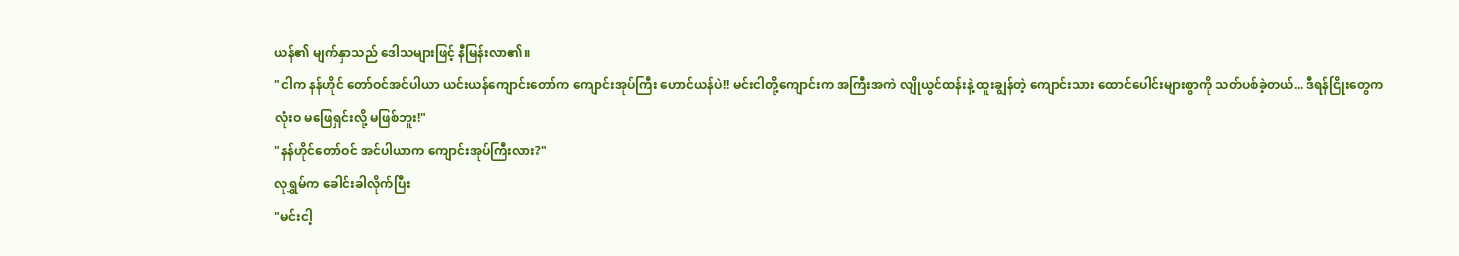ယန်၏ မျက်နှာသည် ဒေါသများဖြင့် နီမြန်းလာ၏။
"ငါက နန်ဟိုင် တော်ဝင်အင်ပါယာ ယင်းယန်ကျောင်းတော်က ကျောင်းအုပ်ကြီး ဟောင်ယန်ပဲ!! မင်းငါတို့ကျောင်းက အကြီးအကဲ လျိုယွင်ထန်းနဲ့ ထူးချွန်တဲ့ ကျောင်းသား ထောင်ပေါင်းများစွာကို သတ်ပစ်ခဲ့တယ်... ဒီရန်ငြိုးတွေက လုံးဝ မဖြေရှင်းလို့ မဖြစ်ဘူး!"
"နန်ဟိုင်တော်ဝင် အင်ပါယာက ကျောင်းအုပ်ကြီးလား?"
လုရွှမ်က ခေါင်းခါလိုက်ပြီး
"မင်းငါ့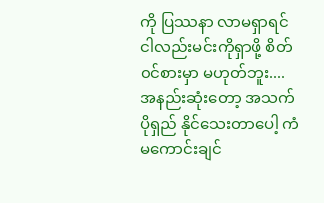ကို ပြဿနာ လာမရှာရင် ငါလည်းမင်းကိုရှာဖို့ စိတ်၀င်စားမှာ မဟုတ်ဘူး.... အနည်းဆုံးတော့ အသက်ပိုရှည် နိုင်သေးတာပေါ့ ကံမကောင်းချင်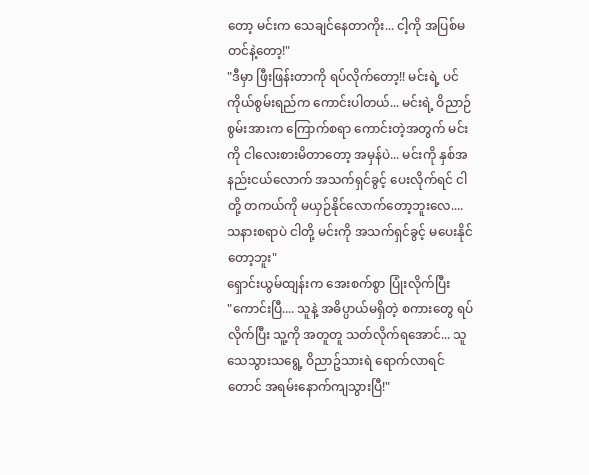တော့ မင်းက သေချင်နေတာကိုး... ငါ့ကို အပြစ်မတင်နဲ့တော့!"
"ဒီမှာ ဖြီးဖြန်းတာကို ရပ်လိုက်တော့!! မင်းရဲ့ ပင်ကိုယ်စွမ်းရည်က ကောင်းပါတယ်... မင်းရဲ့ ဝိညာဉ်စွမ်းအားက ကြောက်စရာ ကောင်းတဲ့အတွက် မင်းကို ငါလေးစားမိတာတော့ အမှန်ပဲ... မင်းကို နှစ်အနည်းငယ်လောက် အသက်ရှင်ခွင့် ပေးလိုက်ရင် ငါတို့ တကယ်ကို မယှဉ်နိုင်လောက်တော့ဘူးလေ.... သနားစရာပဲ ငါတို့ မင်းကို အသက်ရှင်ခွင့် မပေးနိုင်တော့ဘူး"
ရှောင်းယွမ်ထျန်းက အေးစက်စွာ ပြုံးလိုက်ပြီး
"ကောင်းပြီ.... သူနဲ့ အဓိပ္ပာယ်မရှိတဲ့ စကားတွေ ရပ်လိုက်ပြီး သူ့ကို အတူတူ သတ်လိုက်ရအောင်... သူသေသွားသရွေ့ ဝိညာဥ်သားရဲ ရောက်လာရင်တောင် အရမ်းနောက်ကျသွားပြီ!"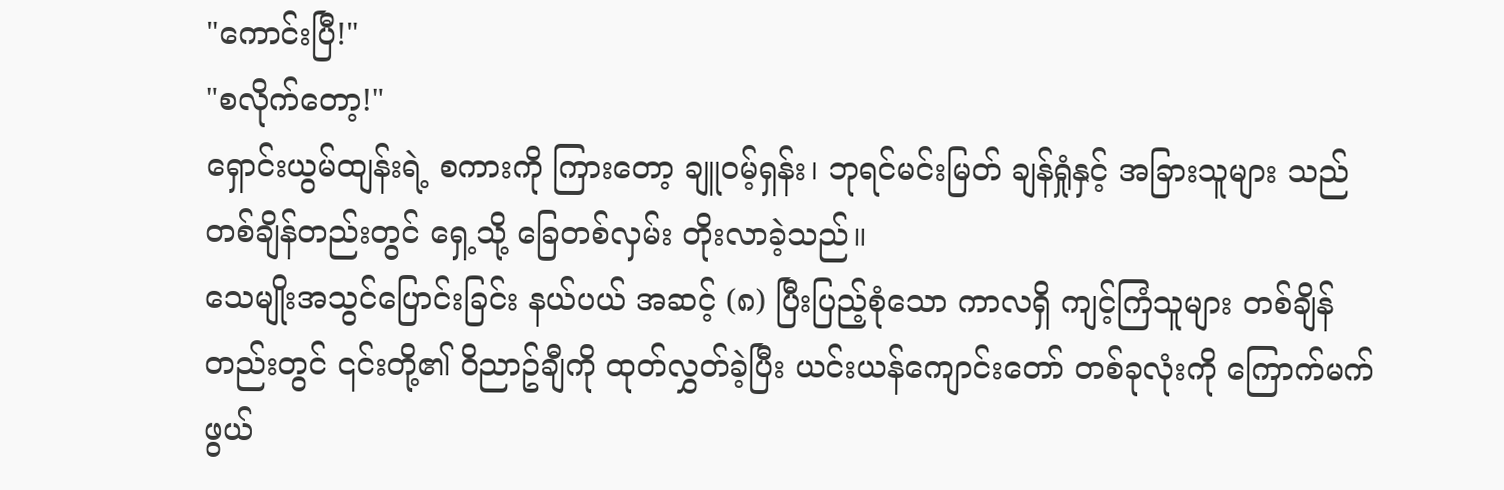"ကောင်းပြီ!"
"စလိုက်တော့!"
ရှောင်းယွမ်ထျန်းရဲ့ စကားကို ကြားတော့ ချူဝမ့်ရှန်း၊ ဘုရင်မင်းမြတ် ချန်ရှုံနှင့် အခြားသူများ သည် တစ်ချိန်တည်းတွင် ရှေ့သို့ ခြေတစ်လှမ်း တိုးလာခဲ့သည်။
သေမျိုးအသွင်ပြောင်းခြင်း နယ်ပယ် အဆင့် (၈) ပြီးပြည့်စုံသော ကာလရှိ ကျင့်ကြံသူများ တစ်ချိန်တည်းတွင် ၎င်းတို့၏ ဝိညာဥ်ချီကို ထုတ်လွှတ်ခဲ့ပြီး ယင်းယန်ကျောင်းတော် တစ်ခုလုံးကို ကြောက်မက်ဖွယ်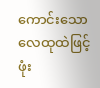ကောင်းသော လေထုထဲဖြင့် ဖုံး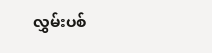လွှမ်းပစ်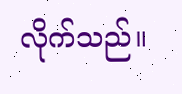လိုက်သည်။